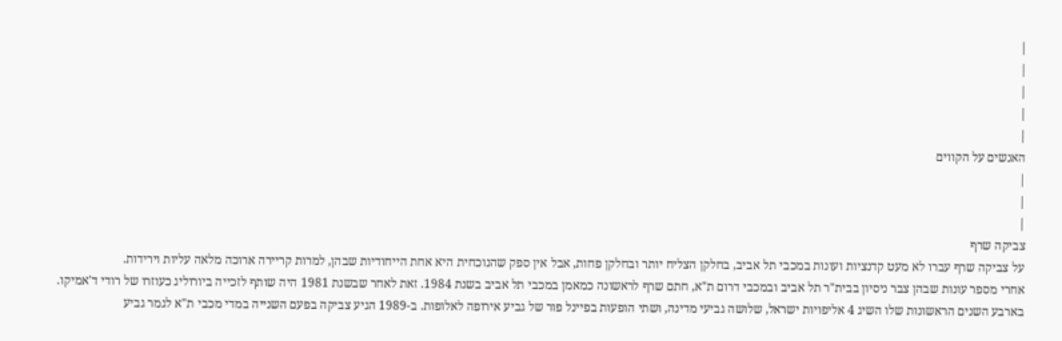|
|
|
|
|
האנשים על הקווים
|
|
|
צביקה שרף
על צביקה שרף עברו לא מעט קדנציות ועונות במכבי תל אביב, בחלקן הצליח יותר ובחלקן פחות, אבל אין ספק שהנוכחית היא אחת הייחודיות שבהן, למרות קריירה ארוכה מלאה עליות וירידות.
אחרי מספר עונות שבהן צבר ניסיון בבית"ר תל אביב ובמכבי דרום ת"א, חתם שרף לראשונה כמאמן במכבי תל אביב בשנת 1984. זאת לאחר שבשנת 1981 היה שותף לזכייה ביורוליג כעוזרו של רודי ד'אמיקו. בארבע השנים הראשונות שלו השיג 4 אליפויות ישראל, שלושה גביעי מדינה, ושתי הופעות בפיינל פור של גביע אירופה לאלופות. ב-1989 הגיע צביקה בפעם השנייה במדי מכבי ת"א לגמר גביע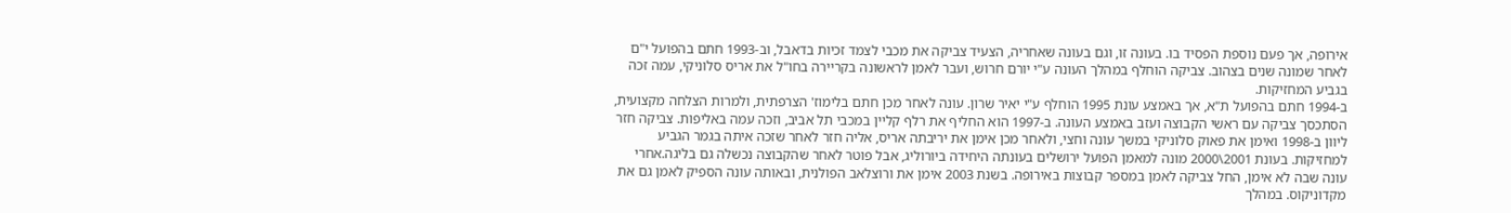אירופה, אך פעם נוספת הפסיד בו. בעונה זו, וגם בעונה שאחריה, הצעיד צביקה את מכבי לצמד זכיות בדאבל, וב-1993 חתם בהפועל י"ם לאחר שמונה שנים בצהוב. צביקה הוחלף במהלך העונה ע"י יורם חרוש, ועבר לאמן לראשונה בקריירה בחו"ל את אריס סלוניקי, עמה זכה בגביע המחזיקות.
ב-1994 חתם בהפועל ת"א, אך באמצע עונת 1995 הוחלף ע"י יאיר שרון. עונה לאחר מכן חתם בלימוז' הצרפתית, ולמרות הצלחה מקצועית, הסתכסך צביקה עם ראשי הקבוצה ועזב באמצע העונה. ב-1997 הוא החליף את רלף קליין במכבי תל אביב, וזכה עמה באליפות. צביקה חזר ליוון ב-1998 ואימן את פאוק סלוניקי במשך עונה וחצי, ולאחר מכן אימן את יריבתה אריס, אליה חזר לאחר שזכה איתה בגמר הגביע למחזיקות. בעונת 2001\2000 מונה למאמן הפועל ירושלים בעונתה היחידה ביורוליג, אבל פוטר לאחר שהקבוצה נכשלה גם בליגה.אחרי עונה שבה לא אימן, החל צביקה לאמן במספר קבוצות באירופה. בשנת 2003 אימן את ורוצלאב הפולנית, ובאותה עונה הספיק לאמן גם את מקדוניקוס. במהלך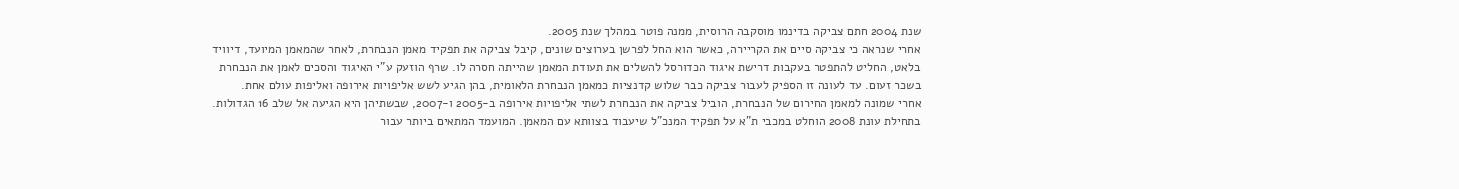שנת 2004 חתם צביקה בדינמו מוסקבה הרוסית, ממנה פוטר במהלך שנת 2005.
אחרי שנראה כי צביקה סיים את הקריירה, כאשר הוא החל לפרשן בערוצים שונים, קיבל צביקה את תפקיד מאמן הנבחרת, לאחר שהמאמן המיועד, דיוויד בלאט, החליט להתפטר בעקבות דרישת איגוד הכדורסל להשלים את תעודת המאמן שהייתה חסרה לו. שרף הוזעק ע"י האיגוד והסכים לאמן את הנבחרת בשכר זעום. עד לעונה זו הספיק לעבור צביקה כבר שלוש קדנציות כמאמן הנבחרת הלאומית, בהן הגיע לשש אליפויות אירופה ואליפות עולם אחת.
אחרי שמונה למאמן החירום של הנבחרת, הוביל צביקה את הנבחרת לשתי אליפויות אירופה ב-2005 ו-2007, שבשתיהן היא הגיעה אל שלב 16 הגדולות.
בתחילת עונת 2008 הוחלט במכבי ת"א על תפקיד המנכ"ל שיעבוד בצוותא עם המאמן. המועמד המתאים ביותר עבור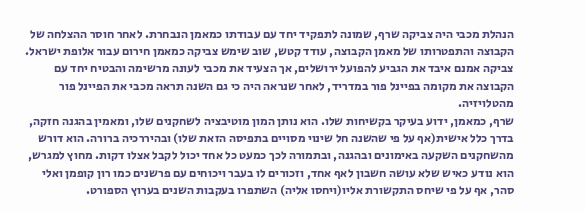הנהלת מכבי היה צביקה שרף, שמונה לתפקיד יחד עם עבודתו כמאמן הנבחרת. לאחר חוסר ההצלחה של הקבוצה והתפטרותו של מאמן הקבוצה, עודד קטש, שוב שימש צביקה כמאמן חירום עבור אלופת ישראל. צביקה אמנם איבד את הגביע להפועל ירושלים, אך הצעיד את מכבי לעונה מרשימה והבטיח יחד עם הקבוצה את מקומה בפיינל פור במדריד, לאחר שנראה היה כי גם השנה תראה מכבי את הפיינל פור מהטלויזיה.
שרף, כמאמן, ידוע בעיקר בקשיחות שלו. הוא נותן המון מוטיבציה לשחקנים שלו, ומאמין בהגנה חזקה, בדרך כלל אישית(אף על פי שהשנה חל שינוי מסויים בתפיסה הזאת שלו) ובהיררכיה ברורה. הוא דורש מהשחקנים השקעה באימונים ובהגנה, ובתמורה לכך כמעט כל אחד יכול לקבל אצלו דקות. מחוץ למגרש, הוא נודע כאיש שלא עושה חשבון לאף אחד, וזכורים לו בעבר ויכוחים עם פרשנים כמו רון קופמן ואלי סהר, אף על פי שיחס התקשורת אליו(ויחסו אליה) השתפרו בעקבות השנים בערוץ הספורט.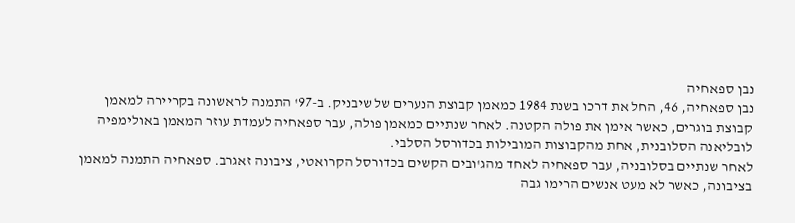נבן ספאחיה
נבן ספאחיה, 46, החל את דרכו בשנת 1984 כמאמן קבוצת הנערים של שיבניק. ב-97' התמנה לראשונה בקריירה למאמן קבוצת בוגרים, כאשר אימן את פולה הקטנה. לאחר שנתיים כמאמן פולה, עבר ספאחיה לעמדת עוזר המאמן באולימפיה לובליאנה הסלובנית, אחת מהקבוצות המובילות בכדורסל הסלבי.
לאחר שנתיים בסלובניה, עבר ספאחיה לאחד מהג'ובים הקשים בכדורסל הקרואטי, ציבונה זאגרב. ספאחיה התמנה למאמן בציבונה, כאשר לא מעט אנשים הרימו גבה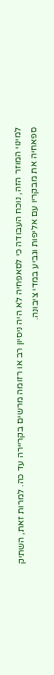למינוי המוזר הזה, נוכח העבודה כי לסאפחיה לא היה ניסיון רב או רזומה מרשים בקריירה עד כה. למרות זאת, השתיק ספאחיה את מבקריו עם אליפות וגביע במדי ציבונה.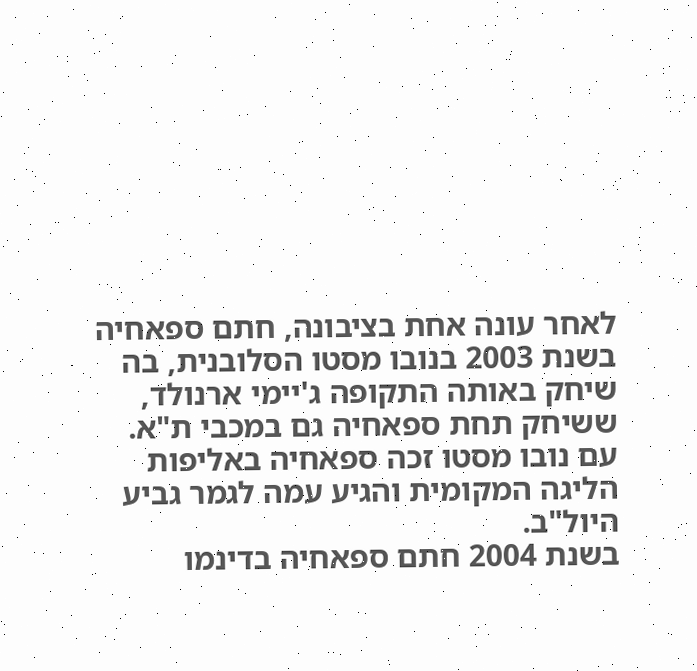לאחר עונה אחת בציבונה, חתם ספאחיה בשנת 2003 בנובו מסטו הסלובנית, בה שיחק באותה התקופה ג'יימי ארנולד, ששיחק תחת ספאחיה גם במכבי ת"א. עם נובו מסטו זכה ספאחיה באליפות הליגה המקומית והגיע עמה לגמר גביע היול"ב.
בשנת 2004 חתם ספאחיה בדינמו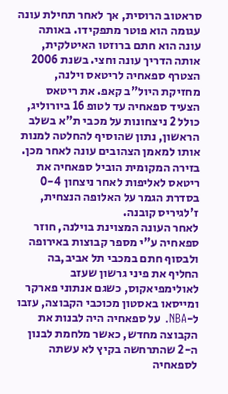סראטוב הרוסית, אך לאחר תחילת עונה עגומה הוא פוטר מתפקידו. באותה עונה הוא חתם ברוזטו האיטלקית, אותה הדריך עונה וחצי. בשנת 2006 הצטרף ספאחיה לריטאס וילנה, מחזיקת היול"ב קאפ. את ריטאס הצעיד ספאחיה עד לטופ 16 ביורוליג, כולל 2 ניצחונות על מכבי ת"א בשלב הראשון, נתון שהוסיף להחלטה למנות אותו למאמן הצהובים עונה לאחר מכן. בזירה המקומית הוביל ספאחיה את ריטאס לאליפות לאחר ניצחון 0-4 בסדרת הגמר על האלופה הנצחית, ז'לגיריס קובנה.
לאחר העונה המצוינת בוילנה, חוזר ספאחיה ע"י מספר קבוצות באירופה ולבסוף חתם במכבי תל אביב,בה החליף את פיני גרשון שעזב לאולימפיאקוס, כשגם אנתוני פארקר ומייסאו באסטון מכוכבי הקבוצה, עזבו ל-NBA. על ספאחיה היה לבנות את הקבוצה מחדש, כאשר מלחמת לבנון ה-2 שהתרחשה בקיץ לא עשתה לספאחיה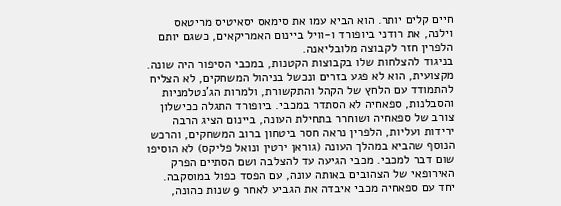חיים קלים יותר. הוא הביא עמו את סימאס יסאיטיס מריטאס וילנה, את רודני ביופורד ו-וויל ביינום האמריקאים, כשגם יותם הלפרין חזר לקבוצה מלובליאנה.
בניגוד להצלחות שלו בקבוצות הקטנות, במכבי הסיפור היה שונה. מקצועית, הוא לא פגע בזרים ונכשל בניהול המשחקים, לא הצליח להתמודד עם הלחץ של הקהל והתקשורת, ולמרות הג'נטלמניות והסבלנות, ספאחיה לא הסתדר במכבי. ביופורד התגלה ככישלון צורב של ספאחיה ושוחרר בתחילת העונה, ביינום הציג הרבה ירידות ועליות, הלפרין נראה חסר ביטחון ברוב המשחקים, והרכש הנוסף שהביא במהלך העונה (גוראן ירטין ונואל פליקס) לא הוסיפו שום דבר למכבי. מכבי הגיעה עד להצלבה ושם הסתיים הפרק האירופאי של הצהובים באותה עונה, עם הפסד כפול במוסקבה. יחד עם ספאחיה מכבי איבדה את הגביע לאחר 9 שנות כהונה,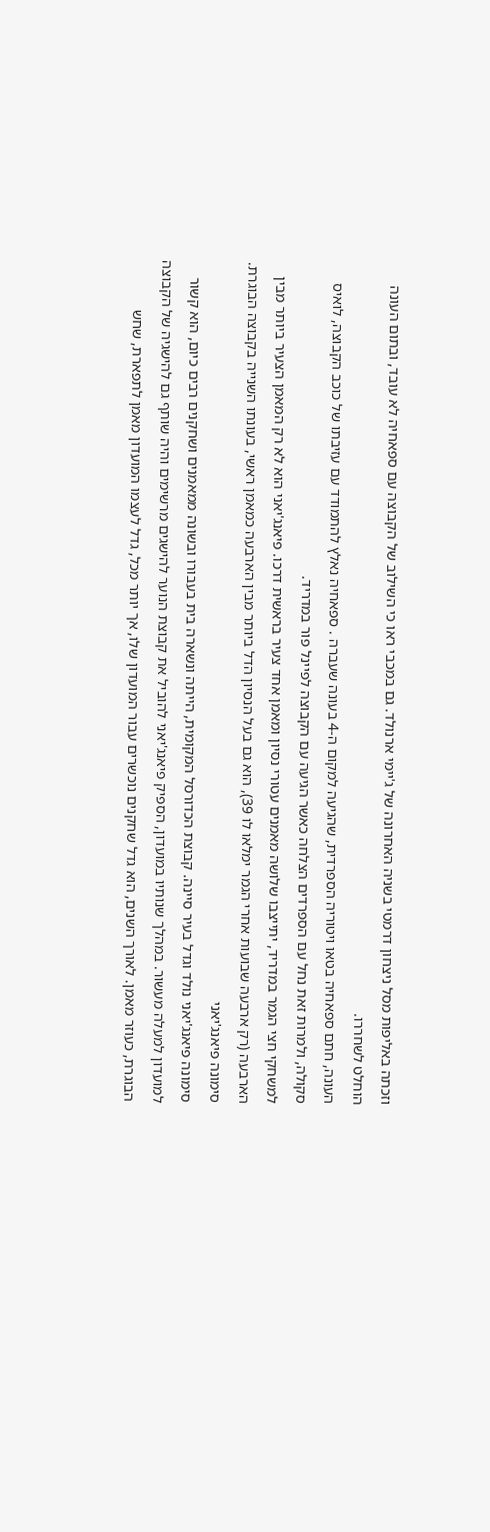וזכתה באליפות מסל ניצחון דרמטי בשניה האחרונה של ג'יימי ארנולד. גם במכבי ראו כי השילוב של הקבוצה עם ספאחיה לא עובד, ובתום העונה הוחלט לשחררו.
העונה, חתם ספאחיה בטאו ויטוריה הספרדית, שהגיעה למקום ה-4 בעונה שעברה . ספאחיה נאלץ להתמודד עם עזיבתו של כוכב הקבוצה, לואיס סקולה, ולמרות זאת נחל עם הספרדים הצלחה כאשר הגיעה עם הקבוצה לפיינל פור במדריד.
למשחקי חצי הגמר במדריד, יתייצבו שלושה מאמנים עטורי נסיון ומאמן אחד צעיר בראשית דרכו. פיאנג'יאני הוא לא רק המאמן הצעיר ביותר מבין הארבעה (רק ארבעה שבועות אחרי הגמר ימלאו לו 39), הוא גם בעל הנסיון הדל ביותר מבין הארבעה כמאמן ראשי, בעונתו השנייה בקבוצה הבוגרת.
סימונה פיאנג'יאני
סימונה פיאנג'יאני נולד וגדל בעיר סיינה. קבוצת הכדורסל המקומית, הייתה ונשארה בית בעבורו ובשונה ממאמנים ושחקנים רבים כיום, הוא קשור למועדון למעלה מעשור. במהלך שנותיו במועדון, הספיק פיאנג'יאני להוביל את קבוצת הנוער להישגים מרשימים והיה שותף גם להישגיה של הקבוצה הבוגרת, כעוזר מאמן. לאורך השנים, הוא גדל שחקנים נוכשרים עבור המועדון שלו, אך יותר מכל, גדל לעצמו המועדון מאמן לתפארת, שחש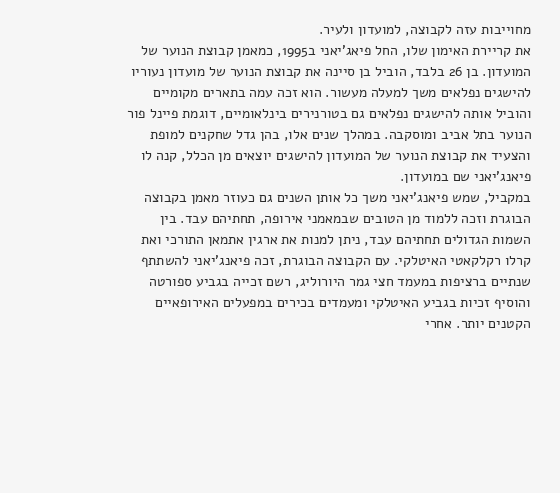מחוייבות עזה לקבוצה, למועדון ולעיר.
את קריירת האימון שלו, החל פיאג'יאני ב1995, כמאמן קבוצת הנוער של המועדון. בן 26 בלבד, הוביל בן סיינה את קבוצת הנוער של מועדון נעוריו להישגים נפלאים משך למעלה מעשור. הוא זכה עמה בתארים מקומיים והוביל אותה להישגים נפלאים גם בטורנירים בינלאומיים, דוגמת פיינל פור הנוער בתל אביב ומוסקבה. במהלך שנים אלו, בהן גדל שחקנים למופת והצעיד את קבוצת הנוער של המועדון להישגים יוצאים מן הכלל, קנה לו פיאנג'יאני שם במועדון.
במקביל, שמש פיאנג'יאני משך כל אותן השנים גם כעוזר מאמן בקבוצה הבוגרת וזכה ללמוד מן הטובים שבמאמני אירופה, תחתיהם עבד. בין השמות הגדולים תחתיהם עבד, ניתן למנות את ארגין אתמאן התורכי ואת קרלו רקלקאטי האיטלקי. עם הקבוצה הבוגרת, זכה פיאנג'יאני להשתתף שנתיים ברציפות במעמד חצי גמר היורוליג, רשם זכייה בגביע ספורטה והוסיף זכיות בגביע האיטלקי ומעמדים בכירים במפעלים האירופאיים הקטנים יותר. אחרי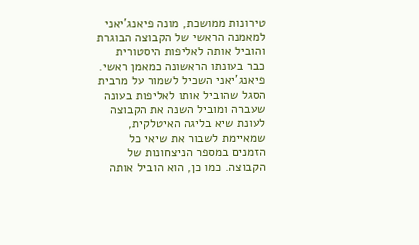טירונות ממושכת, מונה פיאנג'יאני למאמנה הראשי של הקבוצה הבוגרת והוביל אותה לאליפות היסטורית כבר בעונתו הראשונה כמאמן ראשי.
פיאנג'יאני השכיל לשמור על מרבית הסגל שהוביל אותו לאליפות בעונה שעברה ומוביל השנה את הקבוצה לעונת שיא בליגה האיטלקית, שמאיימת לשבור את שיאי כל הזמנים במספר הניצחונות של הקבוצה. כמו כן, הוא הוביל אותה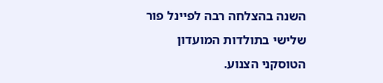השנה בהצלחה רבה לפיינל פור שלישי בתולדות המועדון הטוסקני הצנוע.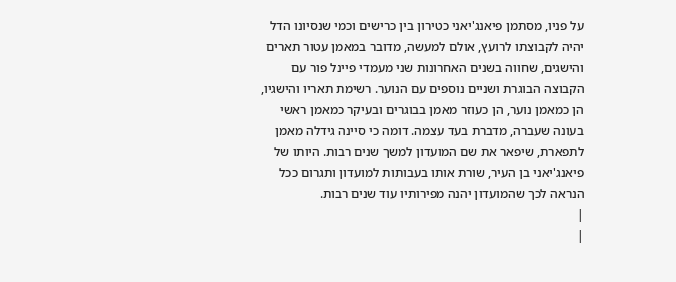על פניו, מסתמן פיאנג'יאני כטירון בין כרישים וכמי שנסיונו הדל יהיה לקבוצתו לרועץ, אולם למעשה, מדובר במאמן עטור תארים והישגים, שחווה בשנים האחרונות שני מעמדי פיינל פור עם הקבוצה הבוגרת ושניים נוספים עם הנוער. רשימת תאריו והישגיו, הן כמאמן נוער, הן כעוזר מאמן בבוגרים ובעיקר כמאמן ראשי בעונה שעברה, מדברת בעד עצמה. דומה כי סיינה גידלה מאמן לתפארת, שיפאר את שם המועדון למשך שנים רבות. היותו של פיאנג'יאני בן העיר, שורת אותו בעבותות למועדון ותגרום ככל הנראה לכך שהמועדון יהנה מפירותיו עוד שנים רבות.
|
|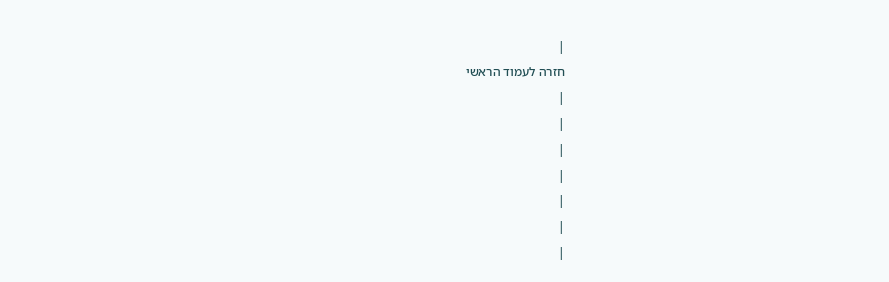|
חזרה לעמוד הראשי
|
|
|
|
|
|
|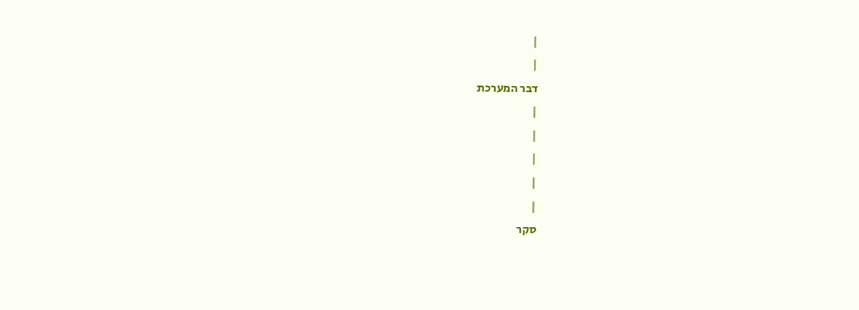|
|
דבר המערכת
|
|
|
|
|
סקר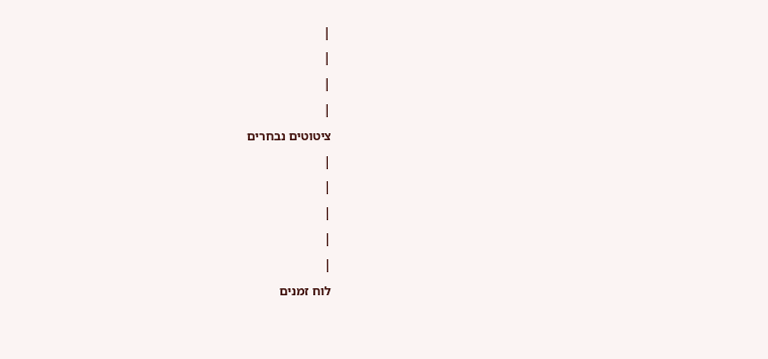|
|
|
|
ציטוטים נבחרים
|
|
|
|
|
לוח זמנים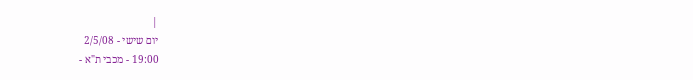|
יום שישי - 2/5/08
19:00 - מכבי ת"א -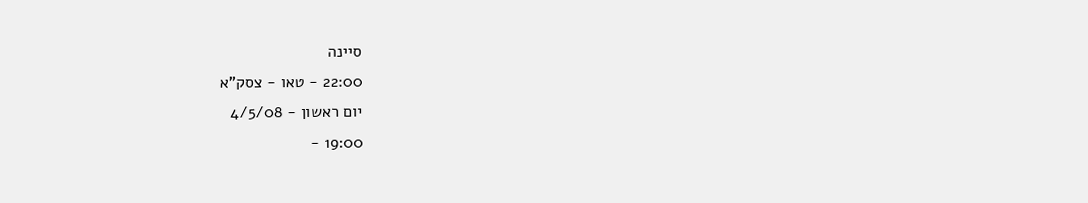סיינה
22:00 - טאו - צסק"א
יום ראשון - 4/5/08
19:00 -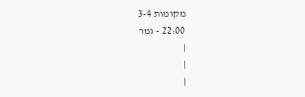מקומות 3-4
22:00 - גמר
|
|
|